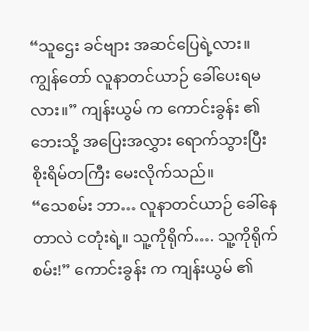“သူဌေး ခင်ဗျား အဆင်ပြေရဲ့လား။ ကျွန်တော် လူနာတင်ယာဉ် ခေါ်ပေးရမလား။” ကျန်းယွမ် က ကောင်းခွန်း ၏ ဘေးသို့ အပြေးအလွှား ရောက်သွားပြီး စိုးရိမ်တကြီး မေးလိုက်သည်။
“သေစမ်း ဘာ… လူနာတင်ယာဉ် ခေါ်နေတာလဲ ငတုံးရဲ့။ သူ့ကိုရိုက်…. သူ့ကိုရိုက်စမ်း!” ကောင်းခွန်း က ကျန်းယွမ် ၏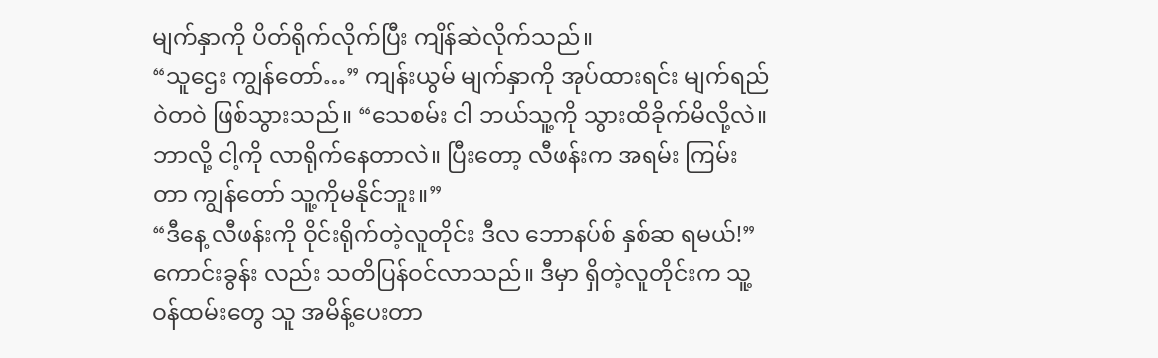မျက်နှာကို ပိတ်ရိုက်လိုက်ပြီး ကျိန်ဆဲလိုက်သည်။
“သူဌေး ကျွန်တော်…” ကျန်းယွမ် မျက်နှာကို အုပ်ထားရင်း မျက်ရည် ဝဲတဝဲ ဖြစ်သွားသည်။ “သေစမ်း ငါ ဘယ်သူ့ကို သွားထိခိုက်မိလို့လဲ။ ဘာလို့ ငါ့ကို လာရိုက်နေတာလဲ။ ပြီးတော့ လီဖန်းက အရမ်း ကြမ်းတာ ကျွန်တော် သူ့ကိုမနိုင်ဘူး။”
“ဒီနေ့ လီဖန်းကို ဝိုင်းရိုက်တဲ့လူတိုင်း ဒီလ ဘောနပ်စ် နှစ်ဆ ရမယ်!” ကောင်းခွန်း လည်း သတိပြန်ဝင်လာသည်။ ဒီမှာ ရှိတဲ့လူတိုင်းက သူ့ဝန်ထမ်းတွေ သူ အမိန့်ပေးတာ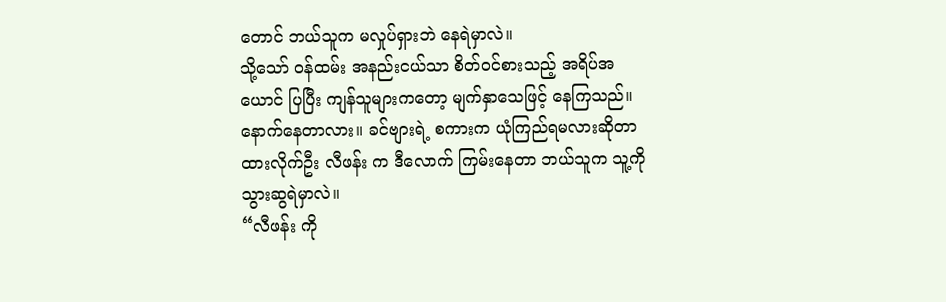တောင် ဘယ်သူက မလှုပ်ရှားဘဲ နေရဲမှာလဲ။
သို့သော် ဝန်ထမ်း အနည်းငယ်သာ စိတ်ဝင်စားသည့် အရိပ်အယောင် ပြပြီး ကျန်သူများကတော့ မျက်နှာသေဖြင့် နေကြသည်။ နောက်နေတာလား။ ခင်ဗျားရဲ့ စကားက ယုံကြည်ရမလားဆိုတာ ထားလိုက်ဦး လီဖန်း က ဒီလောက် ကြမ်းနေတာ ဘယ်သူက သူ့ကို သွားဆွရဲမှာလဲ။
“လီဖန်း ကို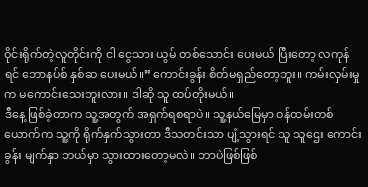ဝိုင်းရိုက်တဲ့လူတိုင်းကို ငါ ငွေသား ယွမ် တစ်သောင်း ပေးမယ် ပြီးတော့ လကုန်ရင် ဘောနပ်စ် နှစ်ဆ ပေးမယ်။” ကောင်းခွန်း စိတ်မရှည်တော့ဘူး။ ကမ်းလှမ်းမှုက မကောင်းသေးဘူးလား။ ဒါဆို သူ ထပ်တိုးမယ်။
ဒီနေ့ ဖြစ်ခဲ့တာက သူ့အတွက် အရှက်ရစရာပဲ။ သူ့နယ်မြေမှာ ဝန်ထမ်းတစ်ယောက်က သူ့ကို ရိုက်နှက်သွားတာ ဒီသတင်းသာ ပျံ့သွားရင် သူ သူဌေး ကောင်းခွန်း မျက်နှာ ဘယ်မှာ သွားထားတော့မလဲ။ ဘာပဲဖြစ်ဖြစ်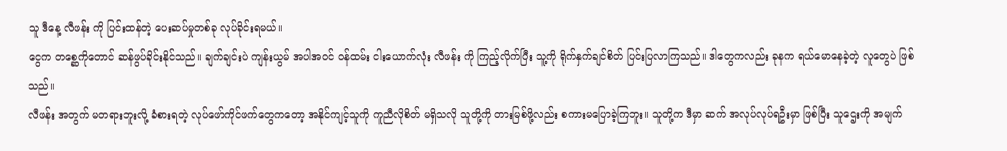သူ ဒီနေ့ လီဖန်း ကို ပြင်းထန်တဲ့ ပေးဆပ်မှုတစ်ခု လုပ်ခိုင်းရမယ်။
ငွေက တစ္ဆေကိုတောင် ဆန်ဖွပ်ခိုင်းနိုင်သည်။ ချက်ချင်းပဲ ကျန်းယွမ် အပါအဝင် ဝန်ထမ်း ငါးယောက်လုံး လီဖန်း ကို ကြည့်လိုက်ပြီး သူ့ကို ရိုက်နှက်ချင်စိတ် ပြင်းပြလာကြသည်။ ဒါတွေကလည်း ခုနက ရယ်မောနေခဲ့တဲ့ လူတွေပဲ ဖြစ်သည်။
လီဖန်း အတွက် မတရားဘူးလို့ ခံစားရတဲ့ လုပ်ဖော်ကိုင်ဖက်တွေကတော့ အနိုင်ကျင့်သူကို ကူညီလိုစိတ် မရှိသလို သူတို့ကို တားမြစ်ဖို့လည်း စကားမပြောခဲ့ကြဘူး။ သူတို့က ဒီမှာ ဆက် အလုပ်လုပ်ရဦးမှာ ဖြစ်ပြီး သူဌေးကို အမျက်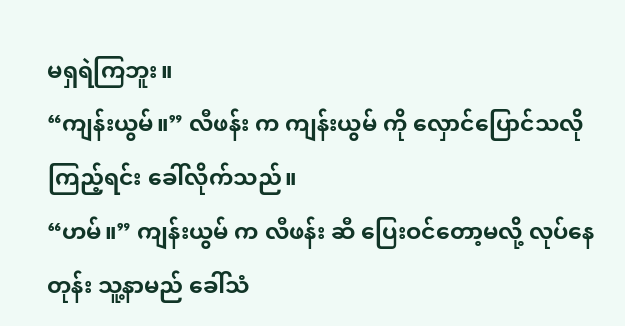မရှရဲကြဘူး။
“ကျန်းယွမ်။” လီဖန်း က ကျန်းယွမ် ကို လှောင်ပြောင်သလို ကြည့်ရင်း ခေါ်လိုက်သည်။
“ဟမ်။” ကျန်းယွမ် က လီဖန်း ဆီ ပြေးဝင်တော့မလို့ လုပ်နေတုန်း သူ့နာမည် ခေါ်သံ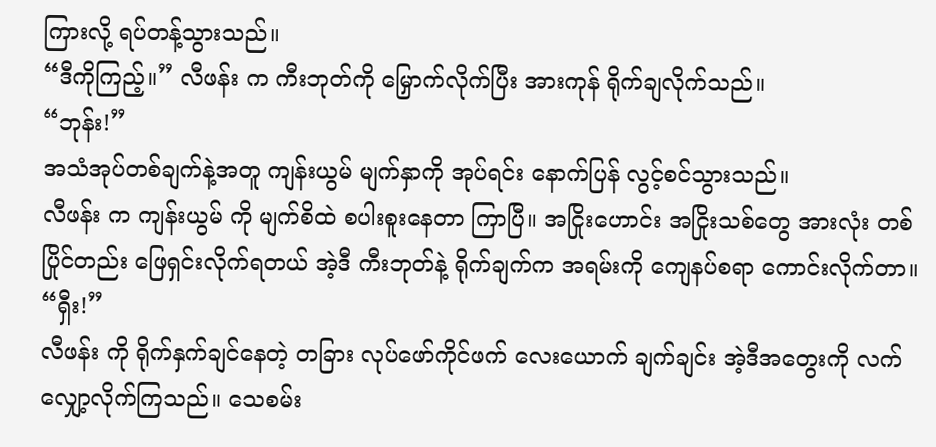ကြားလို့ ရပ်တန့်သွားသည်။
“ဒီကိုကြည့်။” လီဖန်း က ကီးဘုတ်ကို မြှောက်လိုက်ပြီး အားကုန် ရိုက်ချလိုက်သည်။
“ဘုန်း!”
အသံအုပ်တစ်ချက်နဲ့အတူ ကျန်းယွမ် မျက်နှာကို အုပ်ရင်း နောက်ပြန် လွင့်စင်သွားသည်။
လီဖန်း က ကျန်းယွမ် ကို မျက်စိထဲ စပါးစူးနေတာ ကြာပြီ။ အငြိုးဟောင်း အငြိုးသစ်တွေ အားလုံး တစ်ပြိုင်တည်း ဖြေရှင်းလိုက်ရတယ် အဲ့ဒီ ကီးဘုတ်နဲ့ ရိုက်ချက်က အရမ်းကို ကျေနပ်စရာ ကောင်းလိုက်တာ။
“ရှီး!”
လီဖန်း ကို ရိုက်နှက်ချင်နေတဲ့ တခြား လုပ်ဖော်ကိုင်ဖက် လေးယောက် ချက်ချင်း အဲ့ဒီအတွေးကို လက်လျှော့လိုက်ကြသည်။ သေစမ်း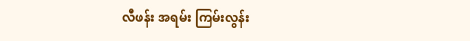လီဖန်း အရမ်း ကြမ်းလွန်း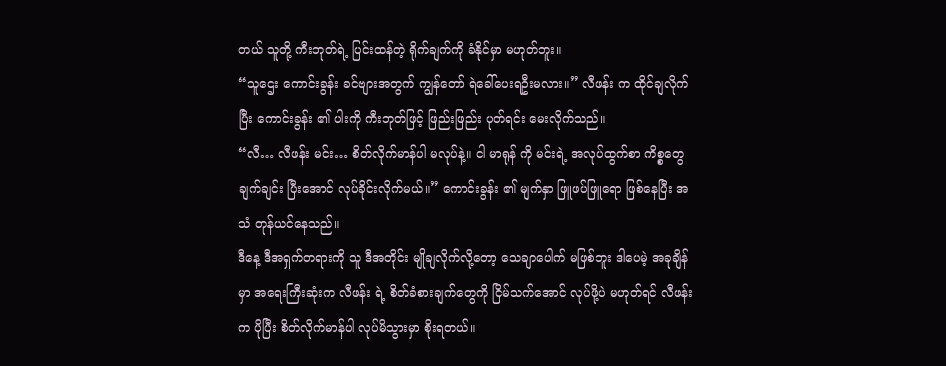တယ် သူတို့ ကီးဘုတ်ရဲ့ ပြင်းထန်တဲ့ ရိုက်ချက်ကို ခံနိုင်မှာ မဟုတ်ဘူး။
“သူဌေး ကောင်းခွန်း ခင်ဗျားအတွက် ကျွန်တော် ရဲခေါ်ပေးရဦးမလား။” လီဖန်း က ထိုင်ချလိုက်ပြီး ကောင်းခွန်း ၏ ပါးကို ကီးဘုတ်ဖြင့် ဖြည်းဖြည်း ပုတ်ရင်း မေးလိုက်သည်။
“လီ… လီဖန်း မင်း… စိတ်လိုက်မာန်ပါ မလုပ်နဲ့။ ငါ မာရုန် ကို မင်းရဲ့ အလုပ်ထွက်စာ ကိစ္စတွေ ချက်ချင်း ပြီးအောင် လုပ်ခိုင်းလိုက်မယ်။” ကောင်းခွန်း ၏ မျက်နှာ ဖြူဖပ်ဖြူရော ဖြစ်နေပြီး အသံ တုန်ယင်နေသည်။
ဒီနေ့ ဒီအရှက်တရားကို သူ ဒီအတိုင်း မျိုချလိုက်လို့တော့ သေချာပေါက် မဖြစ်ဘူး ဒါပေမဲ့ အခုချိန်မှာ အရေးကြီးဆုံးက လီဖန်း ရဲ့ စိတ်ခံစားချက်တွေကို ငြိမ်သက်အောင် လုပ်ဖို့ပဲ မဟုတ်ရင် လီဖန်း က ပိုပြီး စိတ်လိုက်မာန်ပါ လုပ်မိသွားမှာ စိုးရတယ်။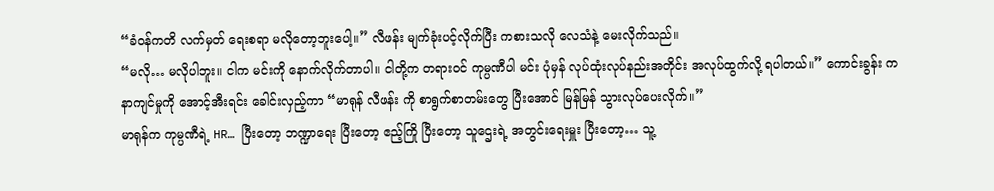“ခံဝန်ကတိ လက်မှတ် ရေးစရာ မလိုတော့ဘူးပေါ့။” လီဖန်း မျက်ခုံးပင့်လိုက်ပြီး ကစားသလို လေသံနဲ့ မေးလိုက်သည်။
“မလို… မလိုပါဘူး။ ငါက မင်းကို နောက်လိုက်တာပါ။ ငါတို့က တရားဝင် ကုမ္ပဏီပါ မင်း ပုံမှန် လုပ်ထုံးလုပ်နည်းအတိုင်း အလုပ်ထွက်လို့ ရပါတယ်။” ကောင်းခွန်း က နာကျင်မှုကို အောင့်အီးရင်း ခေါင်းလှည့်ကာ “မာရုန် လီဖန်း ကို စာရွက်စာတမ်းတွေ ပြီးအောင် မြန်မြန် သွားလုပ်ပေးလိုက်။”
မာရုန်က ကုမ္ပဏီရဲ့ HR… ပြီးတော့ ဘဏ္ဍာရေး ပြီးတော့ ဧည့်ကြို ပြီးတော့ သူဌေးရဲ့ အတွင်းရေးမှူး ပြီးတော့… သူ့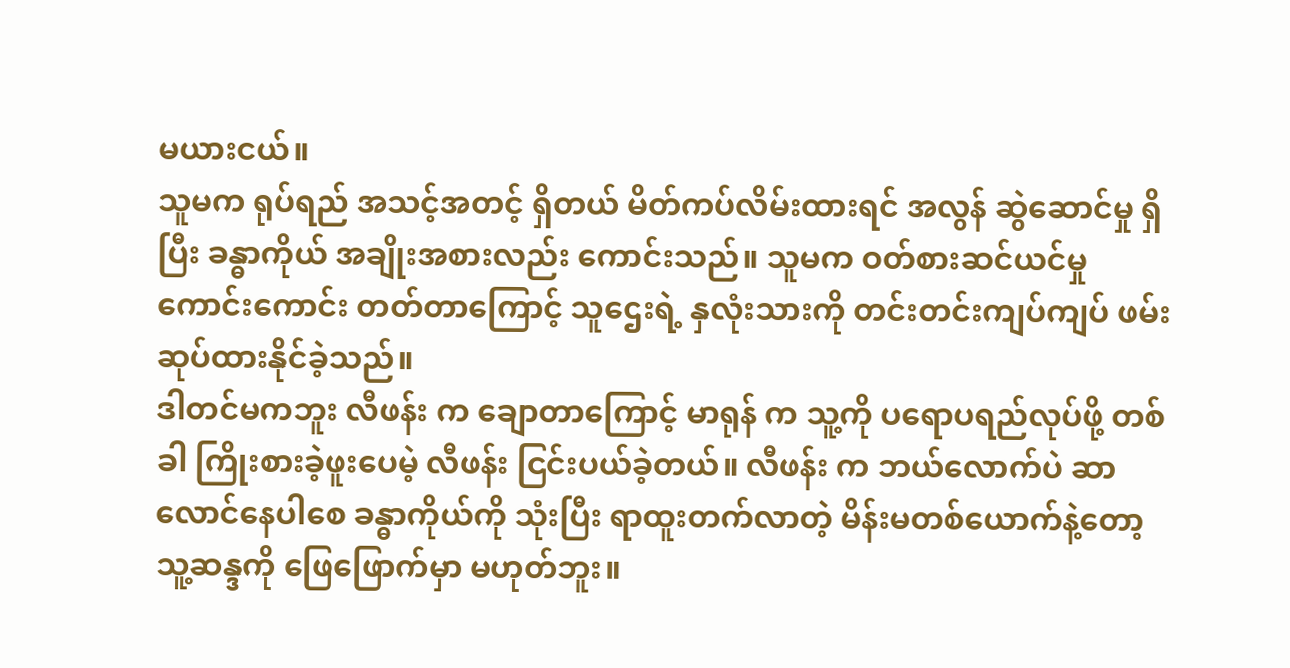မယားငယ်။
သူမက ရုပ်ရည် အသင့်အတင့် ရှိတယ် မိတ်ကပ်လိမ်းထားရင် အလွန် ဆွဲဆောင်မှု ရှိပြီး ခန္ဓာကိုယ် အချိုးအစားလည်း ကောင်းသည်။ သူမက ဝတ်စားဆင်ယင်မှု ကောင်းကောင်း တတ်တာကြောင့် သူဌေးရဲ့ နှလုံးသားကို တင်းတင်းကျပ်ကျပ် ဖမ်းဆုပ်ထားနိုင်ခဲ့သည်။
ဒါတင်မကဘူး လီဖန်း က ချောတာကြောင့် မာရုန် က သူ့ကို ပရောပရည်လုပ်ဖို့ တစ်ခါ ကြိုးစားခဲ့ဖူးပေမဲ့ လီဖန်း ငြင်းပယ်ခဲ့တယ်။ လီဖန်း က ဘယ်လောက်ပဲ ဆာလောင်နေပါစေ ခန္ဓာကိုယ်ကို သုံးပြီး ရာထူးတက်လာတဲ့ မိန်းမတစ်ယောက်နဲ့တော့ သူ့ဆန္ဒကို ဖြေဖြောက်မှာ မဟုတ်ဘူး။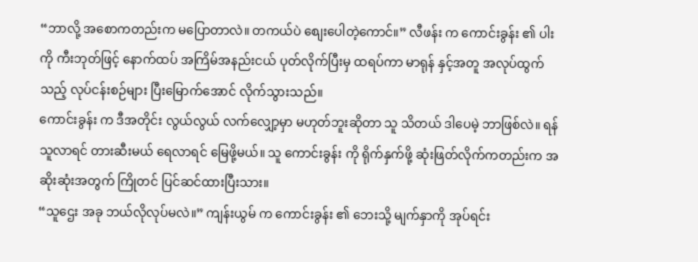“ဘာလို့ အစောကတည်းက မပြောတာလဲ။ တကယ်ပဲ စျေးပေါတဲ့ကောင်။” လီဖန်း က ကောင်းခွန်း ၏ ပါးကို ကီးဘုတ်ဖြင့် နောက်ထပ် အကြိမ်အနည်းငယ် ပုတ်လိုက်ပြီးမှ ထရပ်ကာ မာရုန် နှင့်အတူ အလုပ်ထွက်သည့် လုပ်ငန်းစဉ်များ ပြီးမြောက်အောင် လိုက်သွားသည်။
ကောင်းခွန်း က ဒီအတိုင်း လွယ်လွယ် လက်လျှော့မှာ မဟုတ်ဘူးဆိုတာ သူ သိတယ် ဒါပေမဲ့ ဘာဖြစ်လဲ။ ရန်သူလာရင် တားဆီးမယ် ရေလာရင် မြေဖို့မယ်။ သူ ကောင်းခွန်း ကို ရိုက်နှက်ဖို့ ဆုံးဖြတ်လိုက်ကတည်းက အဆိုးဆုံးအတွက် ကြိုတင် ပြင်ဆင်ထားပြီးသား။
“သူဌေး အခု ဘယ်လိုလုပ်မလဲ။” ကျန်းယွမ် က ကောင်းခွန်း ၏ ဘေးသို့ မျက်နှာကို အုပ်ရင်း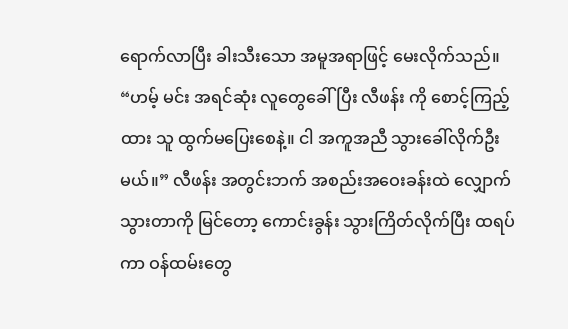ရောက်လာပြီး ခါးသီးသော အမူအရာဖြင့် မေးလိုက်သည်။
“ဟမ့် မင်း အရင်ဆုံး လူတွေခေါ်ပြီး လီဖန်း ကို စောင့်ကြည့်ထား သူ ထွက်မပြေးစေနဲ့။ ငါ အကူအညီ သွားခေါ်လိုက်ဦးမယ်။” လီဖန်း အတွင်းဘက် အစည်းအဝေးခန်းထဲ လျှောက်သွားတာကို မြင်တော့ ကောင်းခွန်း သွားကြိတ်လိုက်ပြီး ထရပ်ကာ ဝန်ထမ်းတွေ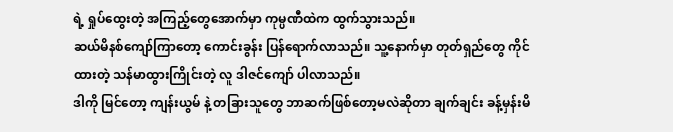ရဲ့ ရှုပ်ထွေးတဲ့ အကြည့်တွေအောက်မှာ ကုမ္ပဏီထဲက ထွက်သွားသည်။
ဆယ်မိနစ်ကျော်ကြာတော့ ကောင်းခွန်း ပြန်ရောက်လာသည်။ သူ့နောက်မှာ တုတ်ရှည်တွေ ကိုင်ထားတဲ့ သန်မာထွားကြိုင်းတဲ့ လူ ဒါဇင်ကျော် ပါလာသည်။
ဒါကို မြင်တော့ ကျန်းယွမ် နဲ့ တခြားသူတွေ ဘာဆက်ဖြစ်တော့မလဲဆိုတာ ချက်ချင်း ခန့်မှန်းမိ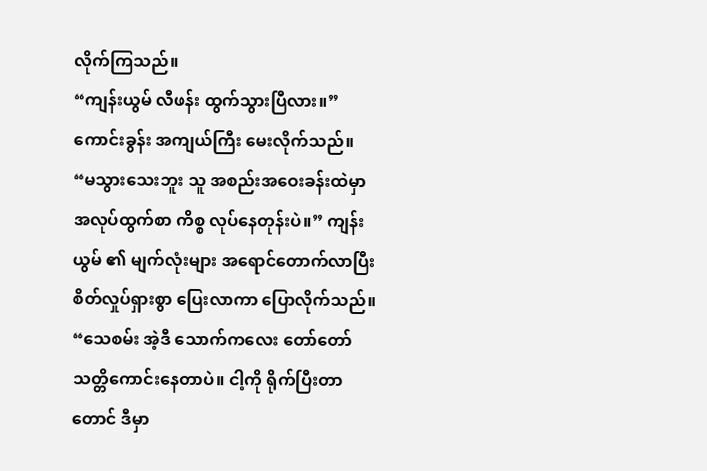လိုက်ကြသည်။
“ကျန်းယွမ် လီဖန်း ထွက်သွားပြီလား။” ကောင်းခွန်း အကျယ်ကြီး မေးလိုက်သည်။
“မသွားသေးဘူး သူ အစည်းအဝေးခန်းထဲမှာ အလုပ်ထွက်စာ ကိစ္စ လုပ်နေတုန်းပဲ။” ကျန်းယွမ် ၏ မျက်လုံးများ အရောင်တောက်လာပြီး စိတ်လှုပ်ရှားစွာ ပြေးလာကာ ပြောလိုက်သည်။
“သေစမ်း အဲ့ဒီ သောက်ကလေး တော်တော် သတ္တိကောင်းနေတာပဲ။ ငါ့ကို ရိုက်ပြီးတာတောင် ဒီမှာ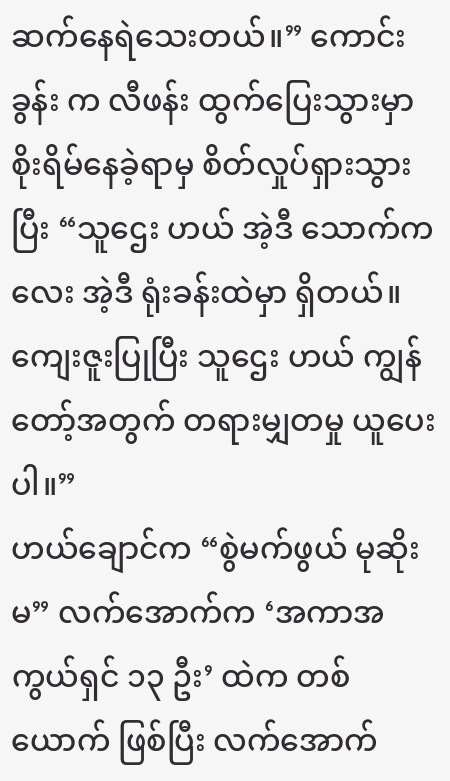ဆက်နေရဲသေးတယ်။” ကောင်းခွန်း က လီဖန်း ထွက်ပြေးသွားမှာ စိုးရိမ်နေခဲ့ရာမှ စိတ်လှုပ်ရှားသွားပြီး “သူဌေး ဟယ် အဲ့ဒီ သောက်ကလေး အဲ့ဒီ ရုံးခန်းထဲမှာ ရှိတယ်။ ကျေးဇူးပြုပြီး သူဌေး ဟယ် ကျွန်တော့်အတွက် တရားမျှတမှု ယူပေးပါ။”
ဟယ်ချောင်က “စွဲမက်ဖွယ် မုဆိုးမ” လက်အောက်က ‘အကာအကွယ်ရှင် ၁၃ ဦး’ ထဲက တစ်ယောက် ဖြစ်ပြီး လက်အောက်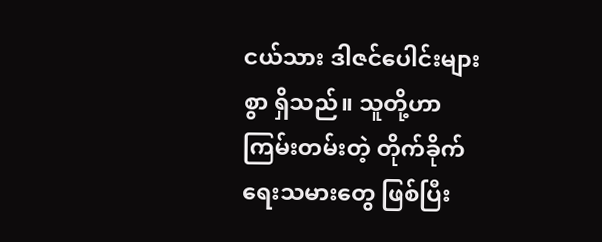ငယ်သား ဒါဇင်ပေါင်းများစွာ ရှိသည်။ သူတို့ဟာ ကြမ်းတမ်းတဲ့ တိုက်ခိုက်ရေးသမားတွေ ဖြစ်ပြီး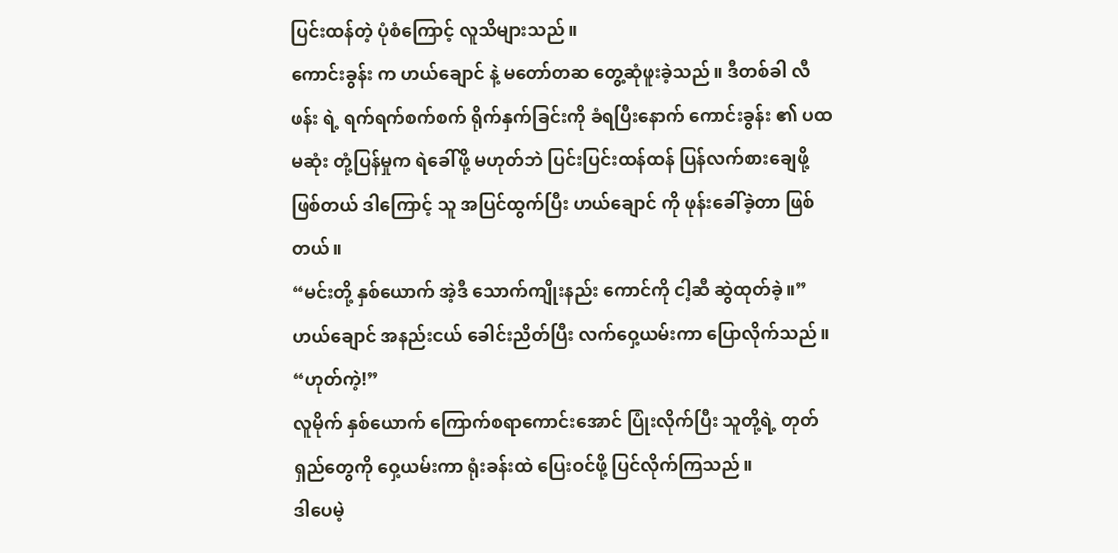ပြင်းထန်တဲ့ ပုံစံကြောင့် လူသိများသည်။
ကောင်းခွန်း က ဟယ်ချောင် နဲ့ မတော်တဆ တွေ့ဆုံဖူးခဲ့သည်။ ဒီတစ်ခါ လီဖန်း ရဲ့ ရက်ရက်စက်စက် ရိုက်နှက်ခြင်းကို ခံရပြီးနောက် ကောင်းခွန်း ၏ ပထမဆုံး တုံ့ပြန်မှုက ရဲခေါ်ဖို့ မဟုတ်ဘဲ ပြင်းပြင်းထန်ထန် ပြန်လက်စားချေဖို့ ဖြစ်တယ် ဒါကြောင့် သူ အပြင်ထွက်ပြီး ဟယ်ချောင် ကို ဖုန်းခေါ်ခဲ့တာ ဖြစ်တယ်။
“မင်းတို့ နှစ်ယောက် အဲ့ဒီ သောက်ကျိုးနည်း ကောင်ကို ငါ့ဆီ ဆွဲထုတ်ခဲ့။” ဟယ်ချောင် အနည်းငယ် ခေါင်းညိတ်ပြီး လက်ဝှေ့ယမ်းကာ ပြောလိုက်သည်။
“ဟုတ်ကဲ့!”
လူမိုက် နှစ်ယောက် ကြောက်စရာကောင်းအောင် ပြုံးလိုက်ပြီး သူတို့ရဲ့ တုတ်ရှည်တွေကို ဝှေ့ယမ်းကာ ရုံးခန်းထဲ ပြေးဝင်ဖို့ ပြင်လိုက်ကြသည်။
ဒါပေမဲ့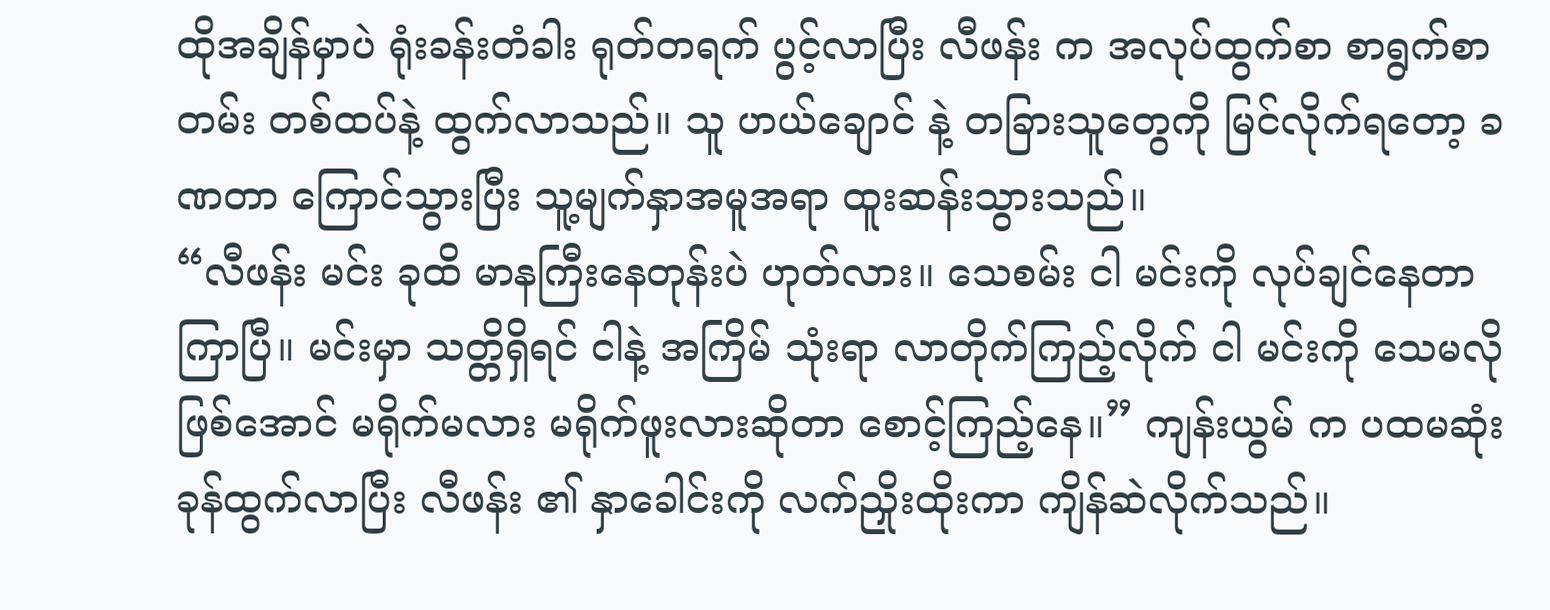ထိုအချိန်မှာပဲ ရုံးခန်းတံခါး ရုတ်တရက် ပွင့်လာပြီး လီဖန်း က အလုပ်ထွက်စာ စာရွက်စာတမ်း တစ်ထပ်နဲ့ ထွက်လာသည်။ သူ ဟယ်ချောင် နဲ့ တခြားသူတွေကို မြင်လိုက်ရတော့ ခဏတာ ကြောင်သွားပြီး သူ့မျက်နှာအမူအရာ ထူးဆန်းသွားသည်။
“လီဖန်း မင်း ခုထိ မာနကြီးနေတုန်းပဲ ဟုတ်လား။ သေစမ်း ငါ မင်းကို လုပ်ချင်နေတာ ကြာပြီ။ မင်းမှာ သတ္တိရှိရင် ငါနဲ့ အကြိမ် သုံးရာ လာတိုက်ကြည့်လိုက် ငါ မင်းကို သေမလိုဖြစ်အောင် မရိုက်မလား မရိုက်ဖူးလားဆိုတာ စောင့်ကြည့်နေ။” ကျန်းယွမ် က ပထမဆုံး ခုန်ထွက်လာပြီး လီဖန်း ၏ နှာခေါင်းကို လက်ညှိုးထိုးကာ ကျိန်ဆဲလိုက်သည်။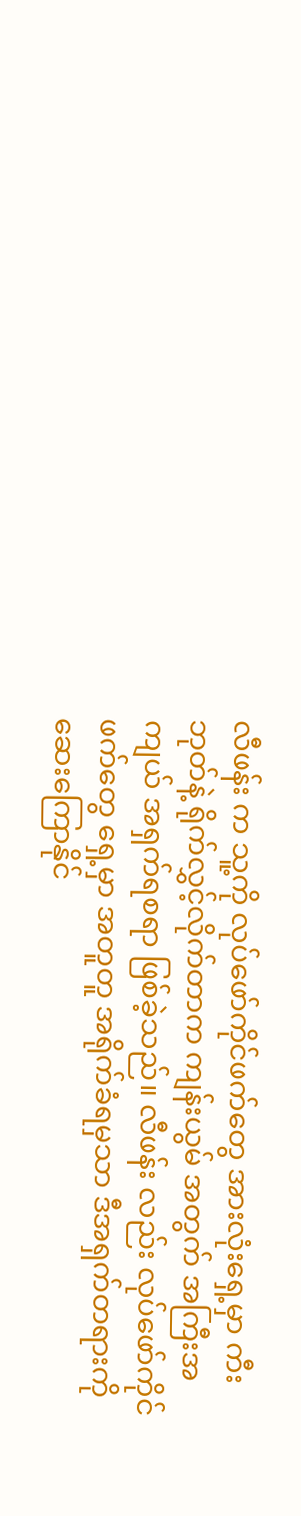လီဖန်း က သူ့ကို လုပ်ဖော်ကိုင်ဖက်တွေ အားလုံးရှေ့မှာ ကီးဘုတ်နဲ့ ရိုက်လွှင့်လိုက်တာက ကျန်းယွမ် အတွက် အကြီးအကျယ် အရှက်ရစရာ ဖြစ်ခဲ့သည်။ လီဖန်း လည်း လုပ်ဖော်ကိုင်ဖက်တွေ ရှေ့မှာ အတူတူ အရိုက်ခံရမှသာ ဒီအရှက်တရားကို ဆေးကြောနိုင်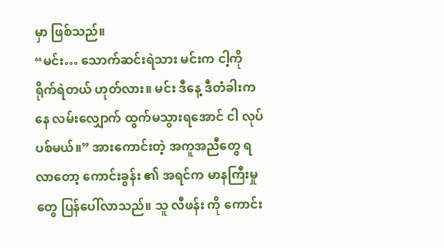မှာ ဖြစ်သည်။
“မင်း… သောက်ဆင်းရဲသား မင်းက ငါ့ကို ရိုက်ရဲတယ် ဟုတ်လား။ မင်း ဒီနေ့ ဒီတံခါးကနေ လမ်းလျှောက် ထွက်မသွားရအောင် ငါ လုပ်ပစ်မယ်။” အားကောင်းတဲ့ အကူအညီတွေ ရလာတော့ ကောင်းခွန်း ၏ အရင်က မာနကြီးမှုတွေ ပြန်ပေါ်လာသည်။ သူ လီဖန်း ကို ကောင်း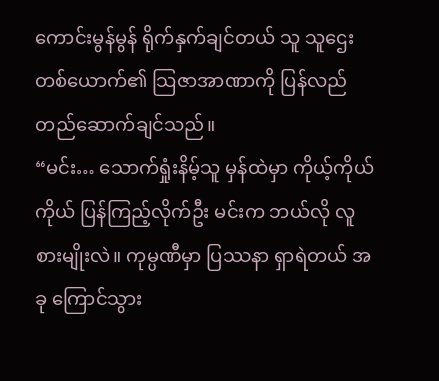ကောင်းမွန်မွန် ရိုက်နှက်ချင်တယ် သူ သူဌေးတစ်ယောက်၏ သြဇာအာဏာကို ပြန်လည် တည်ဆောက်ချင်သည်။
“မင်း… သောက်ရှုံးနိမ့်သူ မှန်ထဲမှာ ကိုယ့်ကိုယ်ကိုယ် ပြန်ကြည့်လိုက်ဦး မင်းက ဘယ်လို လူစားမျိုးလဲ။ ကုမ္ပဏီမှာ ပြဿနာ ရှာရဲတယ် အခု ကြောင်သွား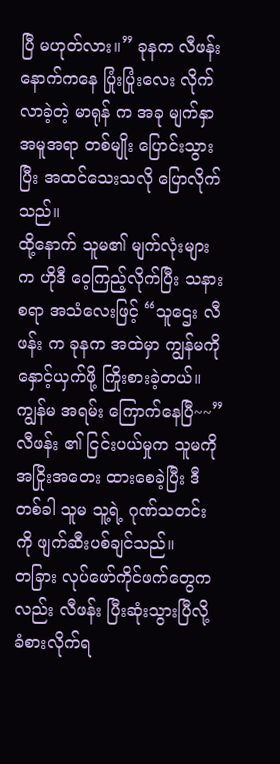ပြီ မဟုတ်လား။” ခုနက လီဖန်း နောက်ကနေ ပြုံးပြုံးလေး လိုက်လာခဲ့တဲ့ မာရုန် က အခု မျက်နှာအမူအရာ တစ်မျိုး ပြောင်းသွားပြီး အထင်သေးသလို ပြောလိုက်သည်။
ထို့နောက် သူမ၏ မျက်လုံးများက ဟိုဒီ ဝေ့ကြည့်လိုက်ပြီး သနားစရာ အသံလေးဖြင့် “သူဌေး လီဖန်း က ခုနက အထဲမှာ ကျွန်မကို နှောင့်ယှက်ဖို့ ကြိုးစားခဲ့တယ်။ ကျွန်မ အရမ်း ကြောက်နေပြီ~~”
လီဖန်း ၏ ငြင်းပယ်မှုက သူမကို အငြိုးအတေး ထားစေခဲ့ပြီး ဒီတစ်ခါ သူမ သူ့ရဲ့ ဂုဏ်သတင်းကို ဖျက်ဆီးပစ်ချင်သည်။
တခြား လုပ်ဖော်ကိုင်ဖက်တွေကလည်း လီဖန်း ပြီးဆုံးသွားပြီလို့ ခံစားလိုက်ရ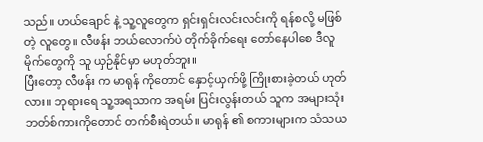သည်။ ဟယ်ချောင် နဲ့ သူ့လူတွေက ရှင်းရှင်းလင်းလင်းကို ရန်စလို့ မဖြစ်တဲ့ လူတွေ။ လီဖန်း ဘယ်လောက်ပဲ တိုက်ခိုက်ရေး တော်နေပါစေ ဒီလူမိုက်တွေကို သူ ယှဉ်နိုင်မှာ မဟုတ်ဘူး။
ပြီးတော့ လီဖန်း က မာရုန် ကိုတောင် နှောင့်ယှက်ဖို့ ကြိုးစားခဲ့တယ် ဟုတ်လား။ ဘုရားရေ သူ့အရသာက အရမ်း ပြင်းလွန်းတယ် သူက အများသုံး ဘတ်စ်ကားကိုတောင် တက်စီးရဲတယ်။ မာရုန် ၏ စကားများက သံသယ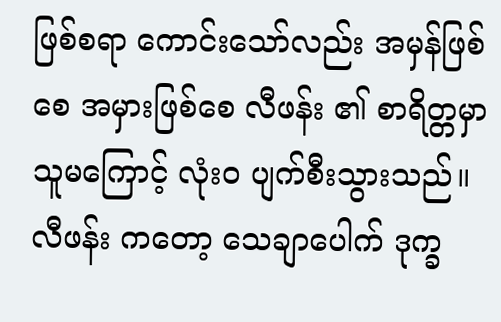ဖြစ်စရာ ကောင်းသော်လည်း အမှန်ဖြစ်စေ အမှားဖြစ်စေ လီဖန်း ၏ စာရိတ္တမှာ သူမကြောင့် လုံးဝ ပျက်စီးသွားသည်။
လီဖန်း ကတော့ သေချာပေါက် ဒုက္ခ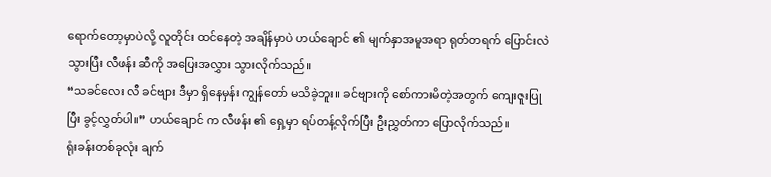ရောက်တော့မှာပဲလို့ လူတိုင်း ထင်နေတဲ့ အချိန်မှာပဲ ဟယ်ချောင် ၏ မျက်နှာအမူအရာ ရုတ်တရက် ပြောင်းလဲသွားပြီး လီဖန်း ဆီကို အပြေးအလွှား သွားလိုက်သည်။
“သခင်လေး လီ ခင်ဗျား ဒီမှာ ရှိနေမှန်း ကျွန်တော် မသိခဲ့ဘူး။ ခင်ဗျားကို စော်ကားမိတဲ့အတွက် ကျေးဇူးပြုပြီး ခွင့်လွှတ်ပါ။” ဟယ်ချောင် က လီဖန်း ၏ ရှေ့မှာ ရပ်တန့်လိုက်ပြီး ဦးညွှတ်ကာ ပြောလိုက်သည်။
ရုံးခန်းတစ်ခုလုံး ချက်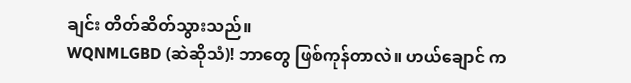ချင်း တိတ်ဆိတ်သွားသည်။
WQNMLGBD (ဆဲဆိုသံ)! ဘာတွေ ဖြစ်ကုန်တာလဲ။ ဟယ်ချောင် က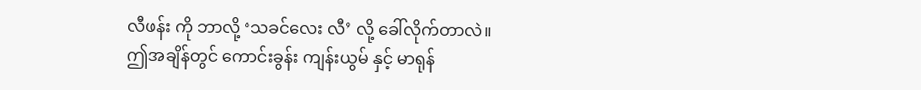လီဖန်း ကို ဘာလို့ ‘သခင်လေး လီ’ လို့ ခေါ်လိုက်တာလဲ။
ဤအချိန်တွင် ကောင်းခွန်း ကျန်းယွမ် နှင့် မာရုန်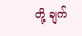တို့ ချက်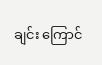ချင်း ကြောင်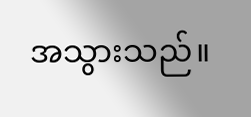အသွားသည်။